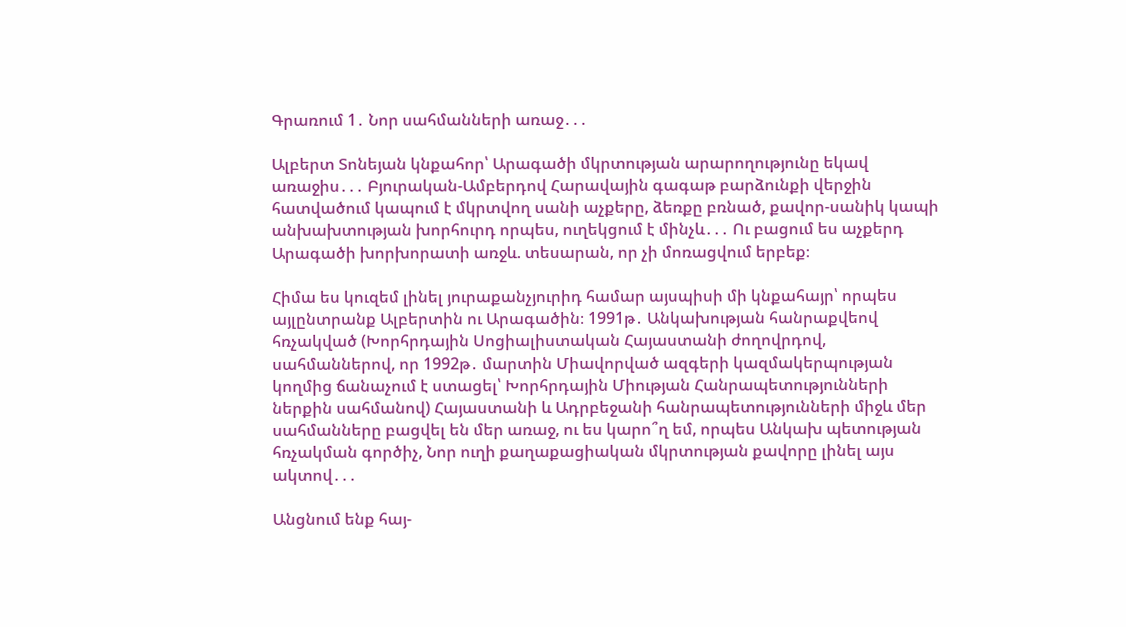Գրառում 1․ Նոր սահմանների առաջ․․․

Ալբերտ Տոնեյան կնքահոր՝ Արագածի մկրտության արարողությունը եկավ առաջիս․․․ Բյուրական-Ամբերդով Հարավային գագաթ բարձունքի վերջին հատվածում կապում է մկրտվող սանի աչքերը, ձեռքը բռնած, քավոր-սանիկ կապի անխախտության խորհուրդ որպես, ուղեկցում է մինչև․․․ Ու բացում ես աչքերդ Արագածի խորխորատի առջև. տեսարան, որ չի մոռացվում երբեք։

Հիմա ես կուզեմ լինել յուրաքանչյուրիդ համար այսպիսի մի կնքահայր՝ որպես այլընտրանք Ալբերտին ու Արագածին։ 1991թ․ Անկախության հանրաքվեով հռչակված (Խորհրդային Սոցիալիստական Հայաստանի ժողովրդով, սահմաններով, որ 1992թ․ մարտին Միավորված ազգերի կազմակերպության կողմից ճանաչում է ստացել՝ Խորհրդային Միության Հանրապետությունների ներքին սահմանով) Հայաստանի և Ադրբեջանի հանրապետությունների միջև մեր սահմանները բացվել են մեր առաջ, ու ես կարո՞ղ եմ, որպես Անկախ պետության հռչակման գործիչ, Նոր ուղի քաղաքացիական մկրտության քավորը լինել այս ակտով․․․

Անցնում ենք հայ-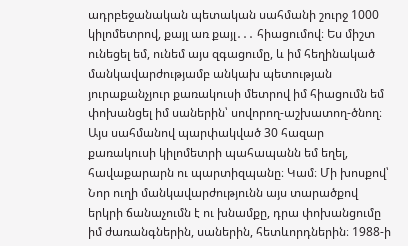ադրբեջանական պետական սահմանի շուրջ 1000 կիլոմետրով, քայլ առ քայլ․․․ հիացումով։ Ես միշտ ունեցել եմ, ունեմ այս զգացումը, և իմ հեղինակած մանկավարժությամբ անկախ պետության յուրաքանչյուր քառակուսի մետրով իմ հիացումն եմ փոխանցել իմ սաներին՝ սովորող-աշխատող-ծնող։ Այս սահմանով պարփակված 30 հազար քառակուսի կիլոմետրի պահապանն եմ եղել, հավաքարարն ու պարտիզպանը։ Կամ։ Մի խոսքով՝ Նոր ուղի մանկավարժությունն այս տարածքով երկրի ճանաչումն է ու խնամքը, դրա փոխանցումը իմ ժառանգներին, սաներին, հետևորդներին։ 1988-ի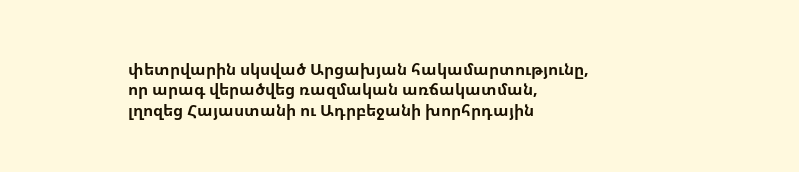փետրվարին սկսված Արցախյան հակամարտությունը, որ արագ վերածվեց ռազմական առճակատման, լղոզեց Հայաստանի ու Ադրբեջանի խորհրդային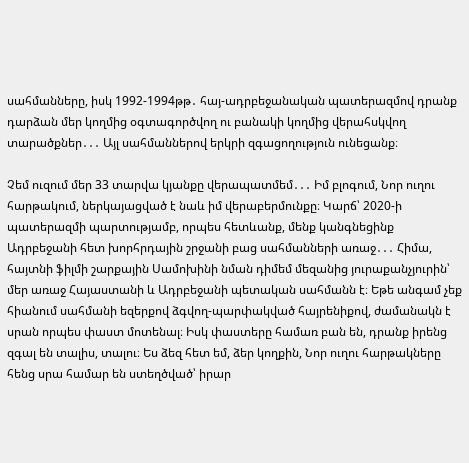սահմանները, իսկ 1992-1994թթ․ հայ-ադրբեջանական պատերազմով դրանք դարձան մեր կողմից օգտագործվող ու բանակի կողմից վերահսկվող տարածքներ․․․ Այլ սահմաններով երկրի զգացողություն ունեցանք։

Չեմ ուզում մեր 33 տարվա կյանքը վերապատմեմ․․․ Իմ բլոգում, Նոր ուղու հարթակում, ներկայացված է նաև իմ վերաբերմունքը։ Կարճ՝ 2020-ի պատերազմի պարտությամբ, որպես հետևանք, մենք կանգնեցինք Ադրբեջանի հետ խորհրդային շրջանի բաց սահմանների առաջ․․․ Հիմա, հայտնի ֆիլմի շարքային Սամոխինի նման դիմեմ մեզանից յուրաքանչյուրին՝ մեր առաջ Հայաստանի և Ադրբեջանի պետական սահմանն է։ Եթե անգամ չեք հիանում սահմանի եզերքով ձգվող-պարփակված հայրենիքով, ժամանակն է սրան որպես փաստ մոտենալ։ Իսկ փաստերը համառ բան են, դրանք իրենց զգալ են տալիս, տալու։ Ես ձեզ հետ եմ, ձեր կողքին, Նոր ուղու հարթակները հենց սրա համար են ստեղծված՝ իրար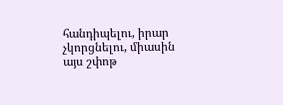հանդիպելու, իրար չկորցնելու, միասին այս շփոթ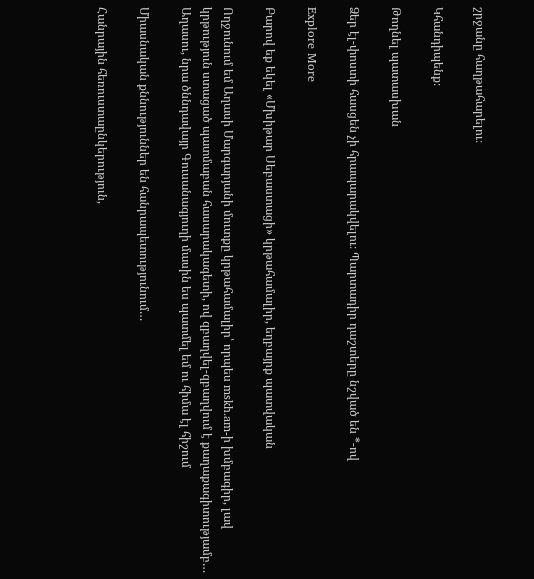շրջանը հաղթահարելու։

Կհանդիպենք։

Թողնել պատասխան

Ձեր էլ-փոստի հասցեն չի հրապարակվելու։ Պարտադիր դաշտերը նշված են *-ով

Explore More

Բարով եք եկել «Մխիթար Սեբաստացի» կրթահամալիր, եղբայրք պատվական

Ողջունում եմ Աղասի Մարգարյանի մուտքը կրթահամալիր՝ որպես mskh.am-ի խմբագիր, լավ կրթություն ստացած պատմաբան հասարակագետի, ով զբաղվել-զբաղվում է քաղաքագիտությամբ… Աղասու, նրա ծննդավայր Գուսանագյուղի մասին ես պատմել եմ ու հիմա էլ հիշում

Միասնական քննություններ են հանրապետությունում…

Հանրային հեռուստաընկերություն,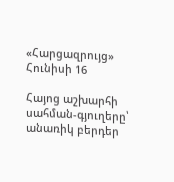«Հարցազրույց» Հունիսի 16

Հայոց աշխարհի սահման-գյուղերը՝ անառիկ բերդեր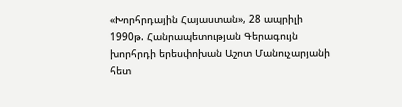«Խորհրդային Հայաստան», 28 ապրիլի 1990թ. Հանրապետության Գերագույն խորհրդի երեսփոխան Աշոտ Մանուչարյանի հետ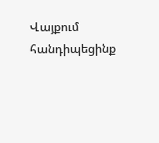Վայքում հանդիպեցինք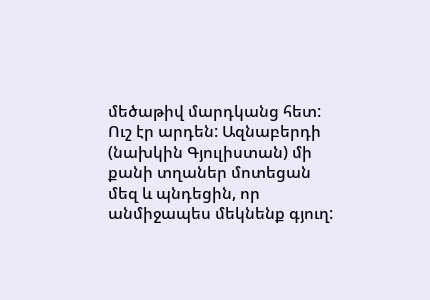մեծաթիվ մարդկանց հետ: Ուշ էր արդեն: Ազնաբերդի (նախկին Գյուլիստան) մի քանի տղաներ մոտեցան մեզ և պնդեցին, որ անմիջապես մեկնենք գյուղ: